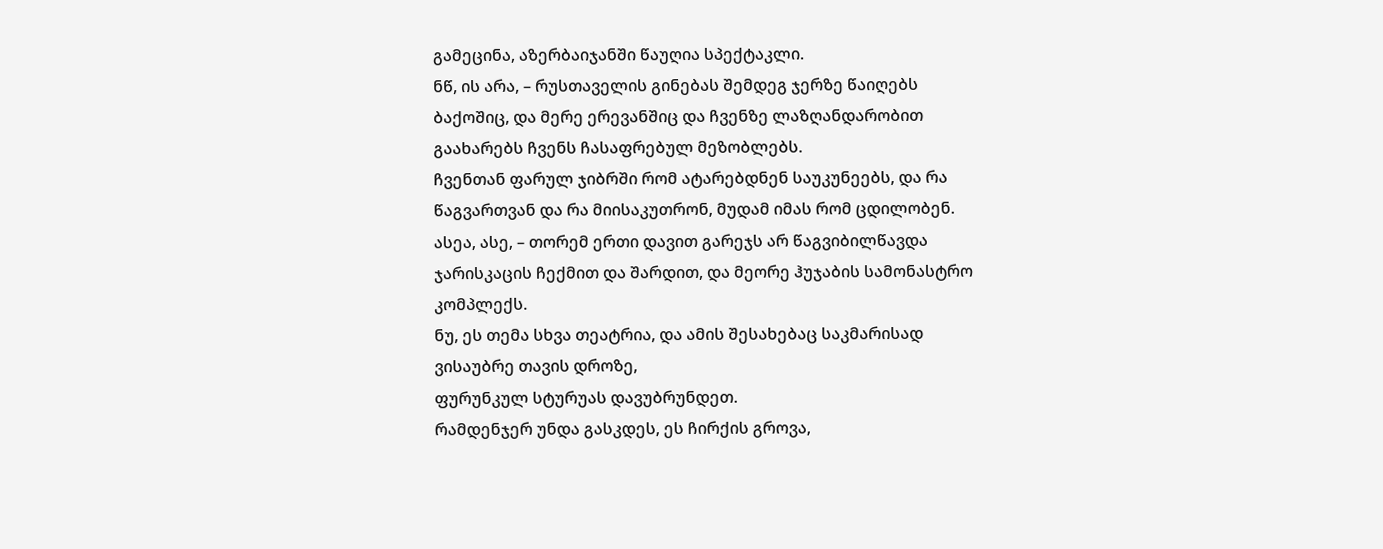გამეცინა, აზერბაიჯანში წაუღია სპექტაკლი.
ნწ, ის არა, – რუსთაველის გინებას შემდეგ ჯერზე წაიღებს ბაქოშიც, და მერე ერევანშიც და ჩვენზე ლაზღანდარობით გაახარებს ჩვენს ჩასაფრებულ მეზობლებს.
ჩვენთან ფარულ ჯიბრში რომ ატარებდნენ საუკუნეებს, და რა წაგვართვან და რა მიისაკუთრონ, მუდამ იმას რომ ცდილობენ.
ასეა, ასე, – თორემ ერთი დავით გარეჯს არ წაგვიბილწავდა ჯარისკაცის ჩექმით და შარდით, და მეორე ჰუჯაბის სამონასტრო კომპლექს.
ნუ, ეს თემა სხვა თეატრია, და ამის შესახებაც საკმარისად ვისაუბრე თავის დროზე,
ფურუნკულ სტურუას დავუბრუნდეთ.
რამდენჯერ უნდა გასკდეს, ეს ჩირქის გროვა,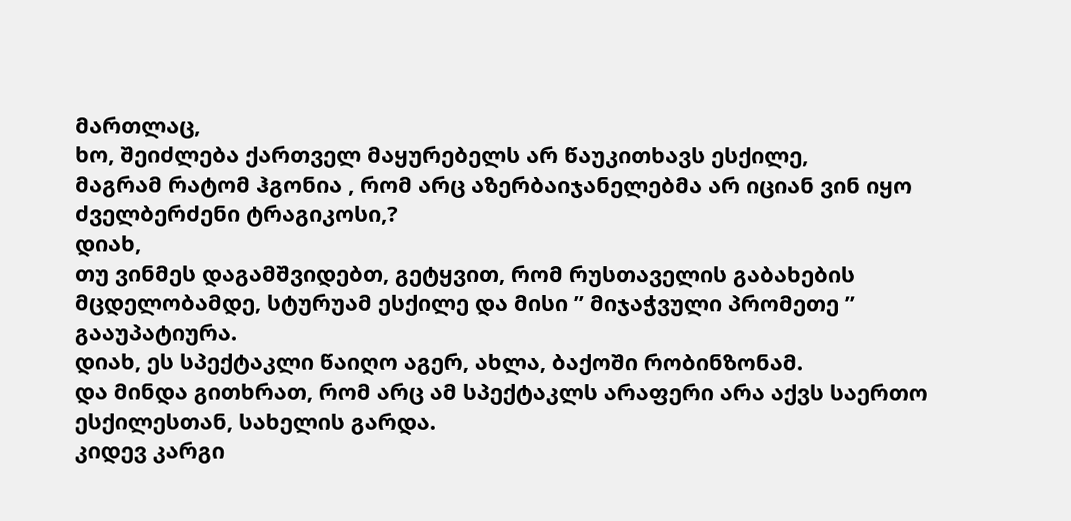მართლაც,
ხო, შეიძლება ქართველ მაყურებელს არ წაუკითხავს ესქილე,
მაგრამ რატომ ჰგონია , რომ არც აზერბაიჯანელებმა არ იციან ვინ იყო ძველბერძენი ტრაგიკოსი,?
დიახ,
თუ ვინმეს დაგამშვიდებთ, გეტყვით, რომ რუსთაველის გაბახების მცდელობამდე, სტურუამ ესქილე და მისი ” მიჯაჭვული პრომეთე ” გააუპატიურა.
დიახ, ეს სპექტაკლი წაიღო აგერ, ახლა, ბაქოში რობინზონამ.
და მინდა გითხრათ, რომ არც ამ სპექტაკლს არაფერი არა აქვს საერთო ესქილესთან, სახელის გარდა.
კიდევ კარგი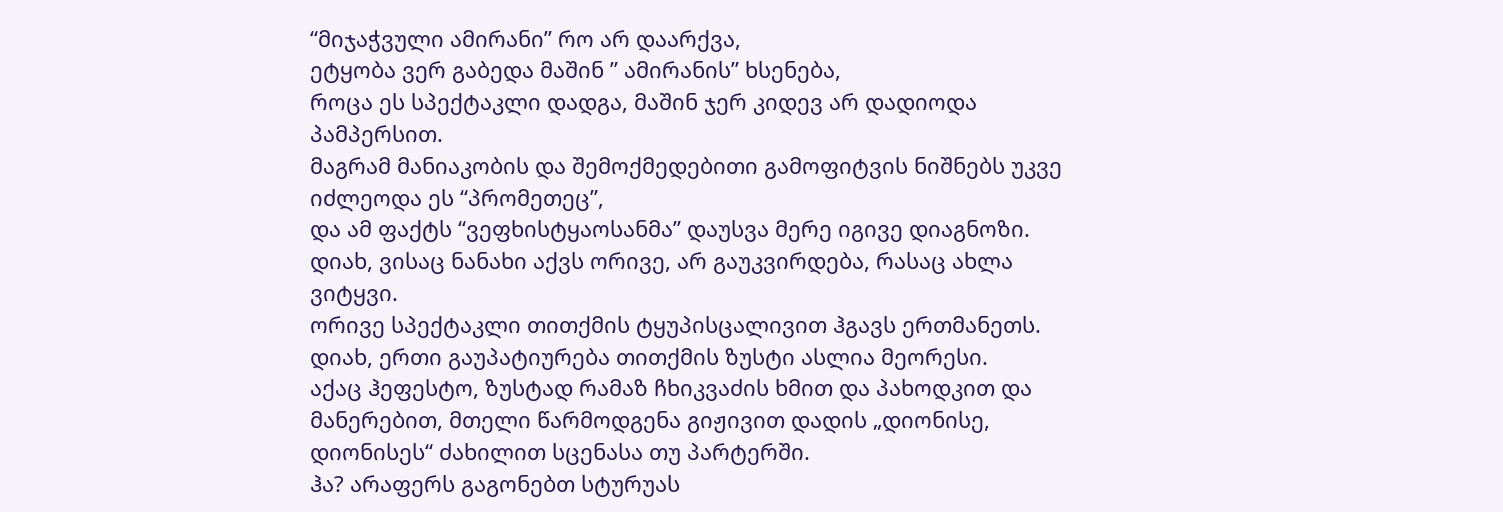“მიჯაჭვული ამირანი” რო არ დაარქვა,
ეტყობა ვერ გაბედა მაშინ ” ამირანის” ხსენება,
როცა ეს სპექტაკლი დადგა, მაშინ ჯერ კიდევ არ დადიოდა პამპერსით.
მაგრამ მანიაკობის და შემოქმედებითი გამოფიტვის ნიშნებს უკვე იძლეოდა ეს “პრომეთეც”,
და ამ ფაქტს “ვეფხისტყაოსანმა” დაუსვა მერე იგივე დიაგნოზი.
დიახ, ვისაც ნანახი აქვს ორივე, არ გაუკვირდება, რასაც ახლა ვიტყვი.
ორივე სპექტაკლი თითქმის ტყუპისცალივით ჰგავს ერთმანეთს.
დიახ, ერთი გაუპატიურება თითქმის ზუსტი ასლია მეორესი.
აქაც ჰეფესტო, ზუსტად რამაზ ჩხიკვაძის ხმით და პახოდკით და მანერებით, მთელი წარმოდგენა გიჟივით დადის „დიონისე, დიონისეს“ ძახილით სცენასა თუ პარტერში.
ჰა? არაფერს გაგონებთ სტურუას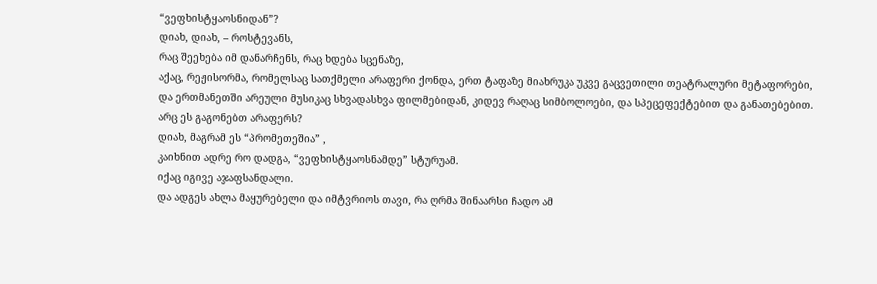“ვეფხისტყაოსნიდან”?
დიახ, დიახ, – როსტევანს,
რაც შეეხება იმ დანარჩენს, რაც ხდება სცენაზე,
აქაც, რეჟისორმა, რომელსაც სათქმელი არაფერი ქონდა, ერთ ტაფაზე მიახრუკა უკვე გაცვეთილი თეატრალური მეტაფორები,
და ერთმანეთში არეული მუსიკაც სხვადასხვა ფილმებიდან, კიდევ რაღაც სიმბოლოები, და სპეცეფექტებით და განათებებით.
არც ეს გაგონებთ არაფერს?
დიახ, მაგრამ ეს “პრომეთეშია” ,
კაიხნით ადრე რო დადგა, “ვეფხისტყაოსნამდე” სტურუამ.
იქაც იგივე აჯაფსანდალი.
და ადგეს ახლა მაყურებელი და იმტვრიოს თავი, რა ღრმა შინაარსი ჩადო ამ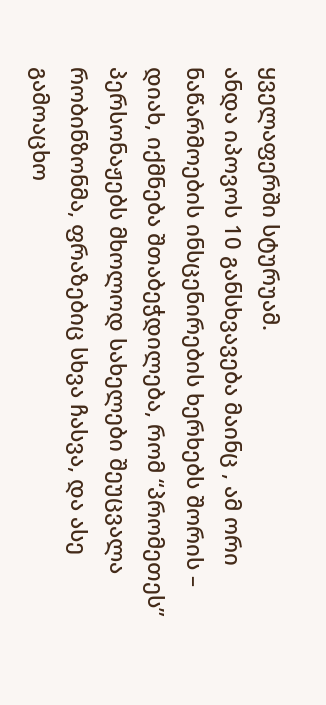ყველაფერში სტურუამ.
ანდა იპოვოს 10 განსხვავება მაინც , ამ ორი ნაწარმოების ინსცენირების ხერხებს შორის –
დიახ, იქმნება შთაბეჭდილება, რომ “პრომეთეს” პერსონაჟებს მხოლოდ სახელები შეუცვალა რობინზონმა, ფრაზებიც სხვა ჩასვა, და ასე გამოაცხო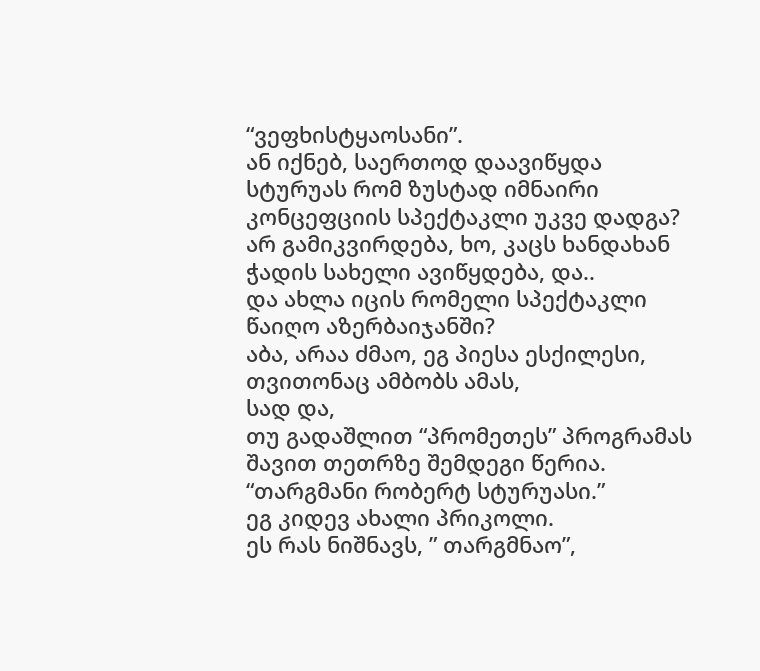“ვეფხისტყაოსანი”.
ან იქნებ, საერთოდ დაავიწყდა სტურუას რომ ზუსტად იმნაირი კონცეფციის სპექტაკლი უკვე დადგა?
არ გამიკვირდება, ხო, კაცს ხანდახან ჭადის სახელი ავიწყდება, და..
და ახლა იცის რომელი სპექტაკლი წაიღო აზერბაიჯანში?
აბა, არაა ძმაო, ეგ პიესა ესქილესი,
თვითონაც ამბობს ამას,
სად და,
თუ გადაშლით “პრომეთეს” პროგრამას შავით თეთრზე შემდეგი წერია.
“თარგმანი რობერტ სტურუასი.”
ეგ კიდევ ახალი პრიკოლი.
ეს რას ნიშნავს, ” თარგმნაო”,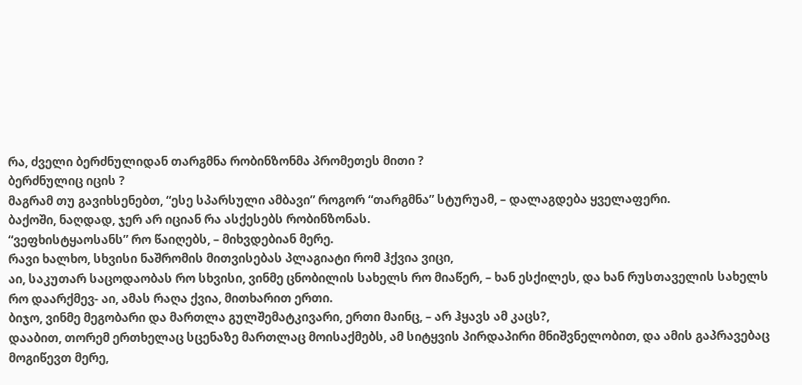რა, ძველი ბერძნულიდან თარგმნა რობინზონმა პრომეთეს მითი ?
ბერძნულიც იცის ?
მაგრამ თუ გავიხსენებთ, “ესე სპარსული ამბავი” როგორ “თარგმნა” სტურუამ, – დალაგდება ყველაფერი.
ბაქოში, ნაღდად, ჯერ არ იციან რა ასქესებს რობინზონას.
“ვეფხისტყაოსანს” რო წაიღებს, – მიხვდებიან მერე.
რავი ხალხო, სხვისი ნაშრომის მითვისებას პლაგიატი რომ ჰქვია ვიცი,
აი, საკუთარ საცოდაობას რო სხვისი, ვინმე ცნობილის სახელს რო მიაწერ, – ხან ესქილეს, და ხან რუსთაველის სახელს რო დაარქმევ- აი, ამას რაღა ქვია, მითხარით ერთი.
ბიჯო, ვინმე მეგობარი და მართლა გულშემატკივარი, ერთი მაინც, – არ ჰყავს ამ კაცს?,
დააბით, თორემ ერთხელაც სცენაზე მართლაც მოისაქმებს, ამ სიტყვის პირდაპირი მნიშვნელობით, და ამის გაპრავებაც მოგიწევთ მერე,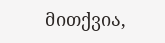მითქვია,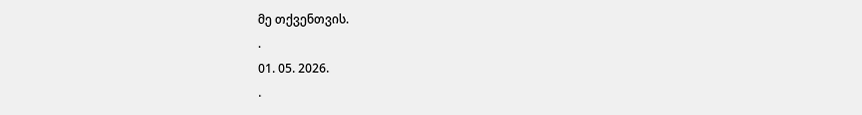მე თქვენთვის.
.
01. 05. 2026.
.